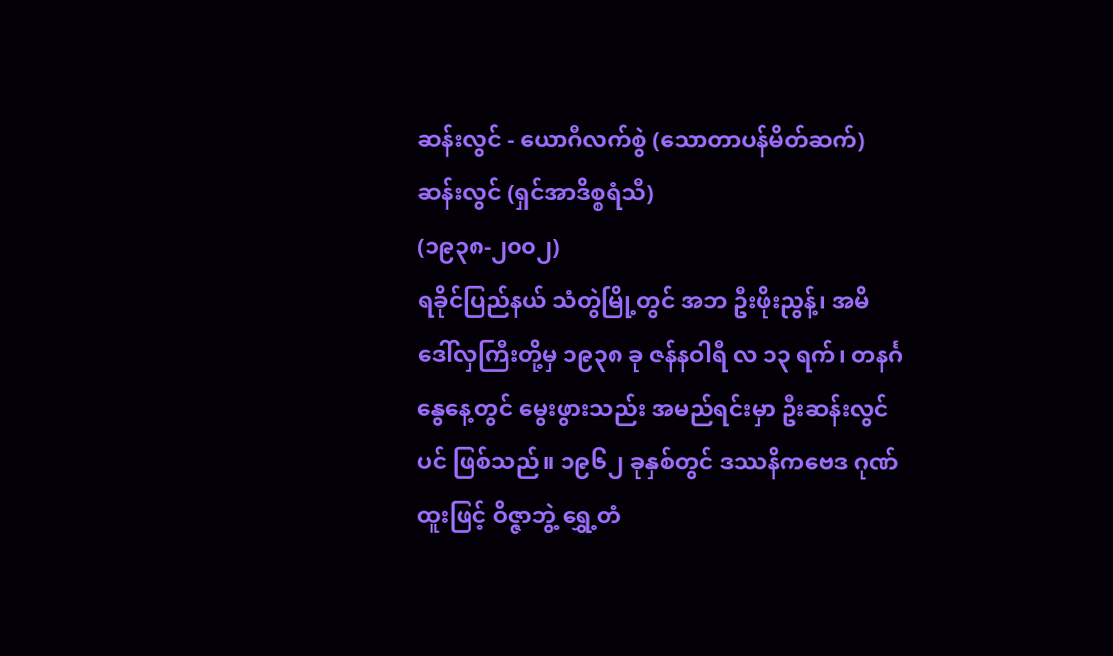ဆန်းလွင် - ယောဂီလက်စွဲ (သောတာပန်မိတ်ဆက်)
ဆန်းလွင် (ရှင်အာဒိစ္စရံသီ)
(၁၉၃၈-၂၀၀၂)
ရခိုင်ပြည်နယ် သံတွဲမြို့တွင် အဘ ဦးဖိုးညွန့်၊ အမိ ဒေါ်လှကြီးတို့မှ ၁၉၃၈ ခု ဇန်နဝါရီ လ ၁၃ ရက်၊ တနင်္ဂနွေနေ့တွင် မွေးဖွားသည်း အမည်ရင်းမှာ ဦးဆန်းလွင် ပင် ဖြစ်သည်။ ၁၉၆၂ ခုနှစ်တွင် ဒဿနိကဗေဒ ဂုဏ်ထူးဖြင့် ဝိဇ္ဇာဘွဲ့ ရွှေ့တံ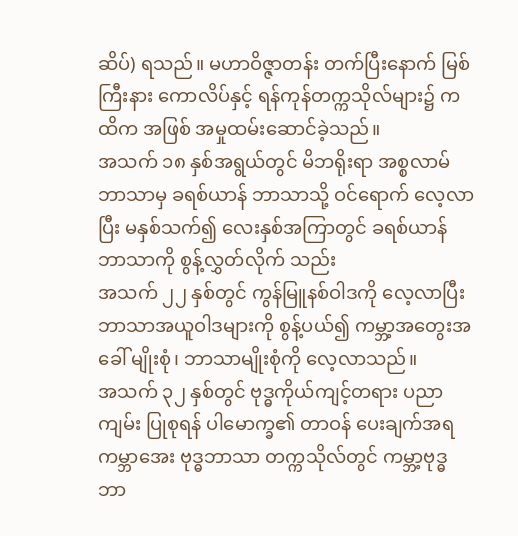ဆိပ်) ရသည်။ မဟာဝိဇ္ဇာတန်း တက်ပြီးနောက် မြစ်ကြီးနား ကောလိပ်နှင့် ရန်ကုန်တက္ကသိုလ်များ၌ ကထိက အဖြစ် အမှုထမ်းဆောင်ခဲ့သည်။
အသက် ၁၈ နှစ်အရွယ်တွင် မိဘရိုးရာ အစ္စလာမ်ဘာသာမှ ခရစ်ယာန် ဘာသာသို့ ဝင်ရောက် လေ့လာပြီး မနှစ်သက်၍ လေးနှစ်အကြာတွင် ခရစ်ယာန် ဘာသာကို စွန့်လွှတ်လိုက် သည်း
အသက် ၂၂ နှစ်တွင် ကွန်မြူနစ်ဝါဒကို လေ့လာပြီး ဘာသာအယူဝါဒများကို စွန့်ပယ်၍ ကမ္ဘာ့အတွေးအခေါ် မျိုးစုံ၊ ဘာသာမျိုးစုံကို လေ့လာသည်။
အသက် ၃၂ နှစ်တွင် ဗုဒ္ဓကိုယ်ကျင့်တရား ပညာကျမ်း ပြုစုရန် ပါမောက္ခ၏ တာဝန် ပေးချက်အရ ကမ္ဘာအေး ဗုဒ္ဓဘာသာ တက္ကသိုလ်တွင် ကမ္ဘာ့ဗုဒ္ဓဘာ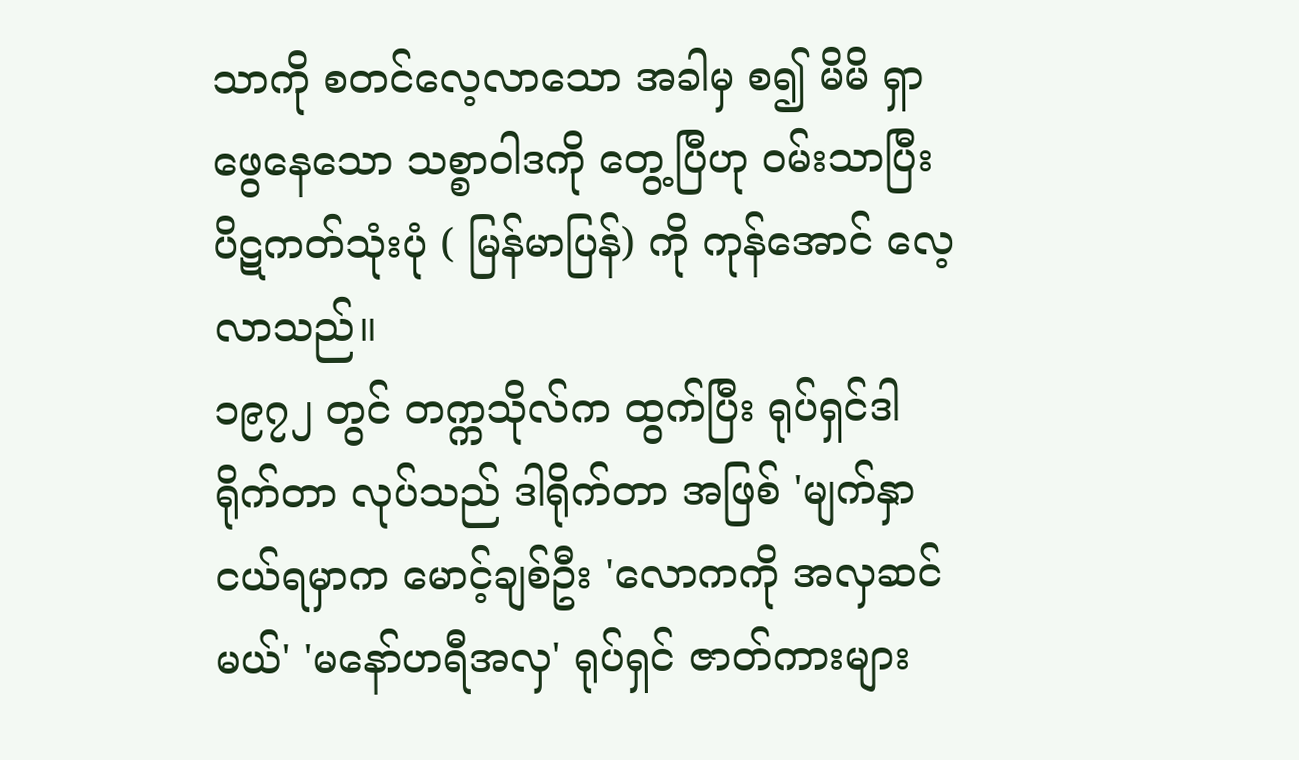သာကို စတင်လေ့လာသော အခါမှ စ၍ မိမိ ရှာဖွေနေသော သစ္စာဝါဒကို တွေ့ပြီဟု ဝမ်းသာပြီး ပိဋကတ်သုံးပုံ ( မြန်မာပြန်) ကို ကုန်အောင် လေ့လာသည်။
၁၉၇၂ တွင် တက္ကသိုလ်က ထွက်ပြီး ရုပ်ရှင်ဒါရိုက်တာ လုပ်သည် ဒါရိုက်တာ အဖြစ် 'မျက်နှာငယ်ရမှာက မောင့်ချစ်ဦး 'လောကကို အလှဆင်မယ်' 'မနော်ဟရီအလှ' ရုပ်ရှင် ဇာတ်ကားများ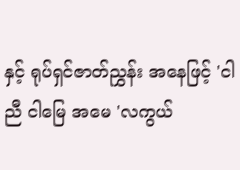နှင့် ရုပ်ရှင်ဇာတ်ညွှန်း အနေဖြင့် 'ငါညီ ငါမြေ အမေ 'လကွယ်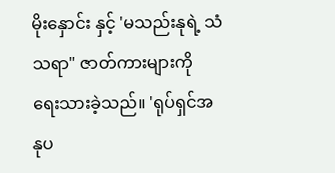မိုးနှောင်း နှင့် 'မသည်းနုရဲ့ သံသရာ" ဇာတ်ကားများကို ရေးသားခဲ့သည်။ 'ရုပ်ရှင်အနုပ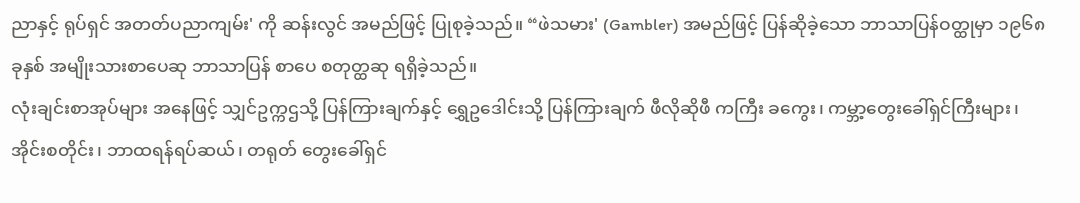ညာနှင့် ရုပ်ရှင် အတတ်ပညာကျမ်း' ကို ဆန်းလွင် အမည်ဖြင့် ပြုစုခဲ့သည်။ “ဖဲသမား' (Gambler) အမည်ဖြင့် ပြန်ဆိုခဲ့သော ဘာသာပြန်ဝတ္ထုမှာ ၁၉၆၈ ခုနှစ် အမျိုးသားစာပေဆု ဘာသာပြန် စာပေ စတုတ္ထဆု ရရှိခဲ့သည်။
လုံးချင်းစာအုပ်များ အနေဖြင့် သျှင်ဥက္ကဌသို့ ပြန်ကြားချက်နှင့် ရွှေဥဒေါင်းသို့ ပြန်ကြားချက် ဖီလိုဆိုဖီ ကကြီး ခကွေး၊ ကမ္ဘာ့တွေးခေါ်ရှင်ကြီးများ၊ အိုင်းစတိုင်း၊ ဘာထရန်ရပ်ဆယ်၊ တရုတ် တွေးခေါ်ရှင်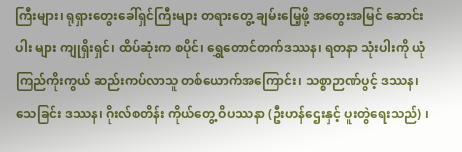ကြီးများ၊ ရုရှားတွေးခေါ်ရှင်ကြီးများ တရားတွေ့ ချမ်းမြေ့ဖို့ အတွေးအမြင် ဆောင်းပါး များ ကျုရှိးရှင်၊ ထိပ်ဆုံးက စပိုင်၊ ရွှေတောင်တက်ဒဿန၊ ရတနာ သုံးပါးကို ယုံကြည်ကိုးကွယ် ဆည်းကပ်လာသူ တစ်ယောက်အကြောင်း၊ သစ္စာဉာဏ်ပွင့် ဒဿန၊ သေခြင်း ဒဿန၊ ဂိုးလ်စတိန်း ကိုယ်တွေ့ ဝိပဿနာ (ဦးဟန်ဌေးနှင့် ပူးတွဲရေးသည်) ၊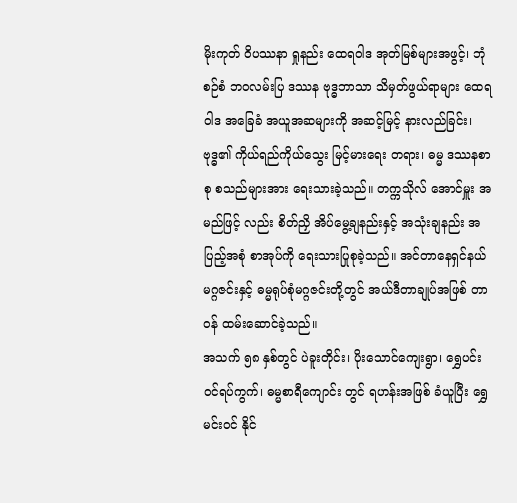မိုးကုတ် ဝိပဿနာ ရှုနည်း ထေရဝါဒ အုတ်မြစ်များအဖွင့်၊ ဘုံစဉ်စံ ဘဝလမ်းပြ ဒဿန ဗုဒ္ဓဘာသာ သိမှတ်ဖွယ်ရာများ ထေရဝါဒ အခြေခံ အယူအဆများကို အဆင့်မြင့် နားလည်ခြင်း၊ ဗုဒ္ဓ၏ ကိုယ်ရည်ကိုယ်သွေး မြင့်မားရေး တရား၊ ဓမ္မ ဒဿနစာစု စသည်များအား ရေးသားခဲ့သည်။ တက္ကသိုလ် အောင်မှူး အမည်ဖြင့် လည်း စိတ်ညှိ အိပ်မွေ့ချနည်းနှင့် အသုံးချနည်း အပြည့်အစုံ စာအုပ်ကို ရေးသားပြုစုခဲ့သည်။ အင်တာနေရှင်နယ် မဂ္ဂဇင်းနှင့် ဓမ္မရုပ်စုံမဂ္ဂဇင်းတို့တွင် အယ်ဒီတာချုပ်အဖြစ် တာဝန် ထမ်းဆောင်ခဲ့သည်။
အသက် ၅၈ နှစ်တွင် ပဲခူးတိုင်း၊ ပိုးသောင်ကျေးရွာ၊ ရွှေပင်းဝင်ရပ်ကွက်၊ ဓမ္မစာရီကျောင်း တွင် ရဟန်းအဖြစ် ခံယူပြီး ရွှေမင်းဝင် နိုင်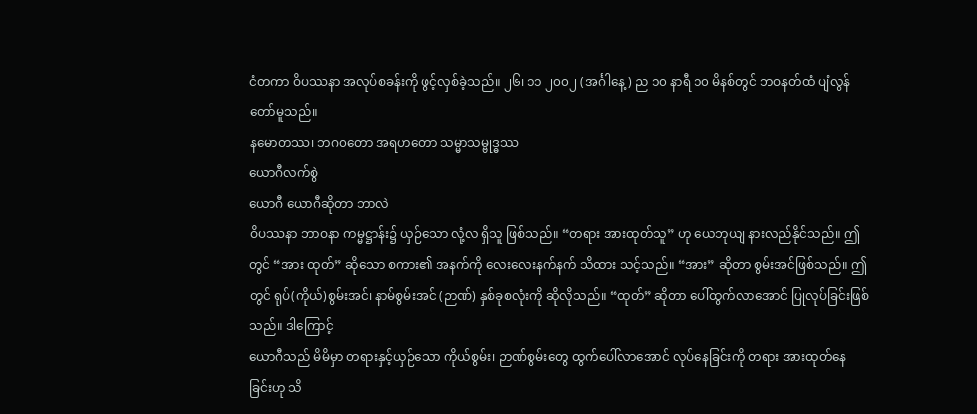ငံတကာ ဝိပဿနာ အလုပ်စခန်းကို ဖွင့်လှစ်ခဲ့သည်။ ၂၆၊ ၁၁ ၂၀၀၂ (အင်္ဂါနေ့) ည ၁၀ နာရီ ၁၀ မိနစ်တွင် ဘဝနတ်ထံ ပျံလွန်တော်မူသည်။
နမောတဿ၊ ဘဂ၀တော အရဟတော သမ္မာသမ္ဗုဒ္ဓဿ
ယောဂီလက်စွဲ
ယောဂီ ယောဂီဆိုတာ ဘာလဲ
ဝိပဿနာ ဘာဝနာ ကမ္မဋ္ဌာန်း၌ ယှဉ်သော လုံ့လ ရှိသူ ဖြစ်သည်။ “တရား အားထုတ်သူ” ဟု ယေဘုယျ နားလည်နိုင်သည်။ ဤတွင် “အား ထုတ်” ဆိုသော စကား၏ အနက်ကို လေးလေးနက်နက် သိထား သင့်သည်။ “အား” ဆိုတာ စွမ်းအင်ဖြစ်သည်။ ဤတွင် ရုပ်(ကိုယ်)စွမ်းအင်၊ နာမ်စွမ်းအင် (ဉာဏ်) နှစ်ခုစလုံးကို ဆိုလိုသည်။ “ထုတ်” ဆိုတာ ပေါ်ထွက်လာအောင် ပြုလုပ်ခြင်းဖြစ်သည်။ ဒါကြောင့်
ယောဂီသည် မိမိမှာ တရားနှင့်ယှဉ်သော ကိုယ်စွမ်း၊ ဉာဏ်စွမ်းတွေ ထွက်ပေါ်လာအောင် လုပ်နေခြင်းကို တရား အားထုတ်နေခြင်းဟု သိ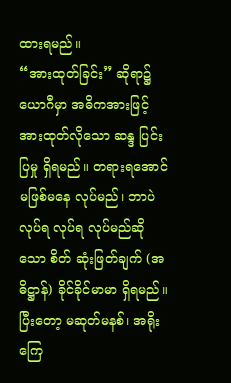ထားရမည်။
“အားထုတ်ခြင်း” ဆိုရာ၌ ယောဂီမှာ အဓိကအားဖြင့် အားထုတ်လိုသော ဆန္ဒ ပြင်းပြမှု ရှိရမည်။ တရားရအောင် မဖြစ်မနေ လုပ်မည်၊ ဘာပဲ လုပ်ရ လုပ်ရ လုပ်မည်ဆိုသော စိတ် ဆုံးဖြတ်ချက် (အဓိဋ္ဌာန်) ခိုင်ခိုင်မာမာ ရှိရမည်။ ပြီးတော့ မဆုတ်မနစ်၊ အရိုးကြေ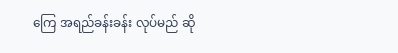ကြေ အရည်ခန်းခန်း လုပ်မည် ဆို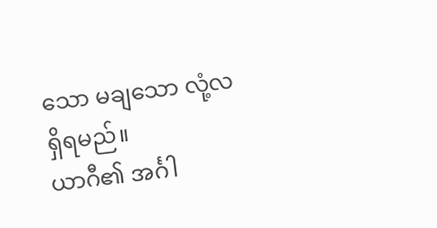သော မချသော လုံ့လ ရှိရမည်။
ယာဂီ၏ အင်္ဂါ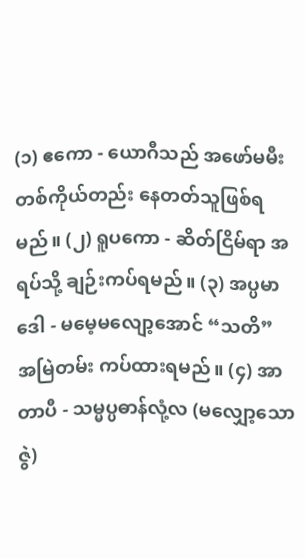(၁) ဧကော - ယောဂီသည် အဖော်မမီး တစ်ကိုယ်တည်း နေတတ်သူဖြစ်ရမည်။ (၂) ရူပကော - ဆိတ်ငြိမ်ရာ အရပ်သို့ ချဉ်းကပ်ရမည်။ (၃) အပ္ပမာဒေါ - မမေ့မလျော့အောင် “သတိ” အမြဲတမ်း ကပ်ထားရမည်။ (၄) အာတာပီ - သမ္မပ္ပဓာန်လုံ့လ (မလျှော့သောဇွဲ)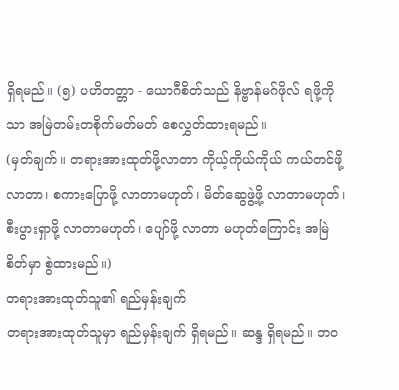ရှိရမည်။ (၅) ပဟိတတ္တာ - ယောဂီစိတ်သည် နိဗ္ဗာန်မဂ်ဖိုလ် ရဖို့ကိုသာ အမြဲတမ်းတစိုက်မတ်မတ် စေလွှတ်ထားရမည်။
(မှတ်ချက်။ တရားအားထုတ်ဖို့လာတာ ကိုယ့်ကိုယ်ကိုယ် ကယ်တင်ဖို့လာတာ၊ စကားပြောဖို့ လာတာမဟုတ်၊ မိတ်ဆွေဖွဲ့ဖို့ လာတာမဟုတ်၊ စီးပွားရှာဖို့ လာတာမဟုတ်၊ ပျော်ဖို့ လာတာ မဟုတ်ကြောင်း အမြဲ စိတ်မှာ စွဲထားမည်။)
တရားအားထုတ်သူ၏ ရည်မှန်းချက်
တရားအားထုတ်သူမှာ ရည်မှန်းချက် ရှိရမည်။ ဆန္ဒ ရှိရမည်။ ဘဝ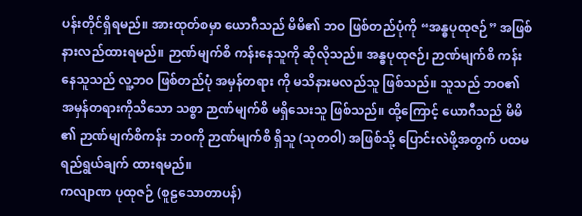ပန်းတိုင်ရှိရမည်။ အားထုတ်စမှာ ယောဂီသည် မိမိ၏ ဘဝ ဖြစ်တည်ပုံကို “အန္ဓပုထုဇဉ်” အဖြစ် နားလည်ထားရမည်။ ဉာဏ်မျက်စိ ကန်းနေသူကို ဆိုလိုသည်။ အန္ဓပုထုဇဉ်၊ ဉာဏ်မျက်စိ ကန်းနေသူသည် လူ့ဘဝ ဖြစ်တည်ပုံ အမှန်တရား ကို မသိနားမလည်သူ ဖြစ်သည်။ သူသည် ဘဝ၏ အမှန်တရားကိုသိသော သစ္စာ ဉာဏ်မျက်စိ မရှိသေးသူ ဖြစ်သည်။ ထို့ကြောင့် ယောဂီသည် မိမိ ၏ ဉာဏ်မျက်စိကန်း ဘဝကို ဉာဏ်မျက်စိ ရှိသူ (သုတဝါ) အဖြစ်သို့ ပြောင်းလဲဖို့အတွက် ပထမ ရည်ရွယ်ချက် ထားရမည်။
ကလျာဏ ပုထုဇဉ် (စူဠသောတာပန်)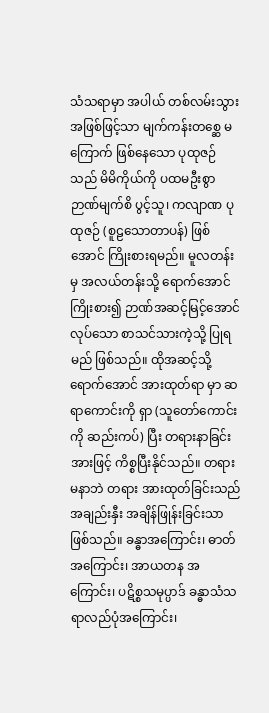သံသရာမှာ အပါယ် တစ်လမ်းသွား အဖြစ်ဖြင့်သာ မျက်ကန်းတစ္ဆေ မကြောက် ဖြစ်နေသော ပုထုဇဉ်သည် မိမိကိုယ်ကို ပထမဦးစွာ ဉာဏ်မျက်စိ ပွင့်သူ၊ ကလျာဏ ပုထုဇဉ် (စူဠသောတာပန်) ဖြစ်အောင် ကြိုးစားရမည်။ မူလတန်း မှ အလယ်တန်းသို့ ရောက်အောင် ကြိုးစား၍ ဉာဏ်အဆင့်မြင့်အောင် လုပ်သော စာသင်သားကဲ့သို့ ပြုရမည် ဖြစ်သည်။ ထိုအဆင့်သို့ ရောက်အောင် အားထုတ်ရာ မှာ ဆရာကောင်းကို ရှာ (သူတော်ကောင်းကို ဆည်းကပ်) ပြီး တရားနာခြင်း အားဖြင့် ကိစ္စပြီးနိုင်သည်။ တရား မနာဘဲ တရား အားထုတ်ခြင်းသည် အချည်းနှီး အချိန်ဖြုန်းခြင်းသာ ဖြစ်သည်။ ခန္ဓာအကြောင်း၊ ဓာတ်အကြောင်း၊ အာယတန အကြောင်း၊ ပဋိစ္စသမုပ္ပာဒ် ခန္ဓာသံသရာလည်ပုံအကြောင်း၊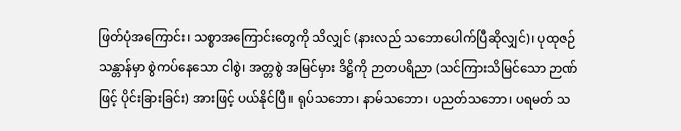ဖြတ်ပုံအကြောင်း၊ သစ္စာအကြောင်းတွေကို သိလျှင် (နားလည် သဘောပေါက်ပြီဆိုလျှင်)၊ ပုထုဇဉ် သန္တာန်မှာ စွဲကပ်နေသော ငါစွဲ၊ အတ္တစွဲ အမြင်မှား ဒိဋ္ဌိကို ဉာတပရိညာ (သင်ကြားသိမြင်သော ဉာဏ်ဖြင့် ပိုင်းခြားခြင်း) အားဖြင့် ပယ်နိုင်ပြီ။ ရုပ်သဘော၊ နာမ်သဘော၊ ပညတ်သဘော၊ ပရမတ် သ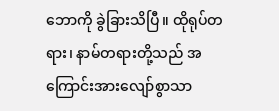ဘောကို ခွဲခြားသိပြီ။ ထိုရုပ်တရား၊ နာမ်တရားတို့သည် အကြောင်းအားလျော်စွာသာ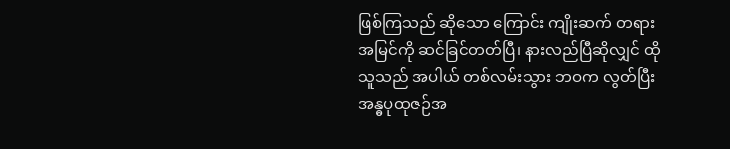ဖြစ်ကြသည် ဆိုသော ကြောင်း ကျိုးဆက် တရားအမြင်ကို ဆင်ခြင်တတ်ပြီ၊ နားလည်ပြီဆိုလျှင် ထိုသူသည် အပါယ် တစ်လမ်းသွား ဘဝက လွတ်ပြီး အန္ဓပုထုဇဉ်အ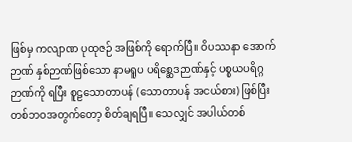ဖြစ်မှ ကလျာဏ ပုထုဇဉ် အဖြစ်ကို ရောက်ပြီ။ ဝိပဿနာ အောက်ဉာဏ် နှစ်ဉာဏ်ဖြစ်သော နာမရူပ ပရိစ္ဆေဒဉာဏ်နှင့် ပစ္စယပရိဂ္ဂဉာဏ်ကို ရပြီး စူဠသောတာပန် (သောတာပန် အငယ်စား) ဖြစ်ပြီး တစ်ဘဝအတွက်တော့ စိတ်ချရပြီ။ သေလျှင် အပါယ်တစ်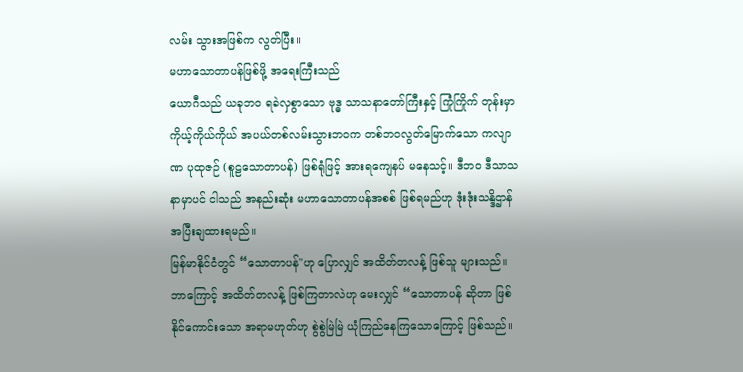လမ်း သွားအဖြစ်က လွတ်ပြီး။
မဟာသောတာပန်ဖြစ်ဖို့ အရေးကြီးသည်
ယောဂီသည် ယခုဘဝ ရခဲလှစွာသော ဗုဒ္ဓ သာသနာတော်ကြီးနှင့် ကြုံကြိုက် တုန်းမှာ ကိုယ့်ကိုယ်ကိုယ် အပယ်တစ်လမ်းသွားဘဝက တစ်ဘဝလွတ်မြောက်သော ကလျာဏ ပုထုဇဉ် (စူဠသောတာပန်) ဖြစ်ရုံဖြင့် အားရကျေနပ် မနေသင့်။ ဒီဘဝ ဒီသာသနာမှာပင် ငါသည် အနည်းဆုံး မဟာသောတာပန်အစစ် ဖြစ်ရမည်ဟု ဒုံးဒုံးသန္ဒိဌာန် အပြီးချထားရမည်။
မြန်မာနိုင်ငံတွင် “သောတာပန်"ဟု ပြောလျှင် အထိတ်တလန့် ဖြစ်သူ များသည်။ ဘာကြောင့် အထိတ်တလန့် ဖြစ်ကြတာလဲဟု မေးလျှင် “သောတာပန် ဆိုတာ ဖြစ်နိုင်ကောင်းသော အရာမဟုတ်ဟု စွဲစွဲမြဲမြဲ ယုံကြည်နေကြသောကြောင့် ဖြစ်သည်။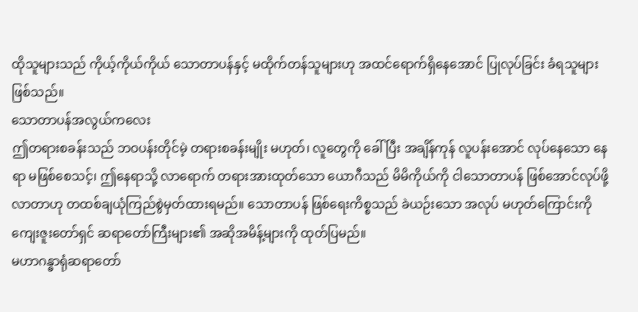ထိုသူများသည် ကိုယ့်ကိုယ်ကိုယ် သောတာပန်နှင့် မထိုက်တန်သူများဟု အထင်ရောက်ရှိနေအောင် ပြုလုပ်ခြင်း ခံရသူများဖြစ်သည်။
သောတာပန်အလွယ်ကလေး
ဤတရားစခန်းသည် ဘဝပန်းတိုင်မဲ့ တရားစခန်းမျိုး မဟုတ်၊ လူတွေကို ခေါ်ပြီး အချိန်ကုန် လူပန်းအောင် လုပ်နေသော နေရာ မဖြစ်စေသင့်၊ ဤနေရာသို့ လာရောက် တရားအားထုတ်သော ယောဂီသည် မိမိကိုယ်ကို ငါသောတာပန် ဖြစ်အောင်လုပ်ဖို့ လာတာဟု တထစ်ချယုံကြည်စွဲမှတ်ထားရမည်။ သောတာပန် ဖြစ်ရေးကိစ္စသည် ခဲယဉ်းသော အလုပ် မဟုတ်ကြောင်းကို ကျေးဇူးတော်ရှင် ဆရာတော်ကြီးများ၏ အဆိုအမိန့်များကို ထုတ်ပြမည်။
မဟာဂန္ဓာရုံဆရာတော်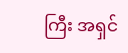ကြီး အရှင်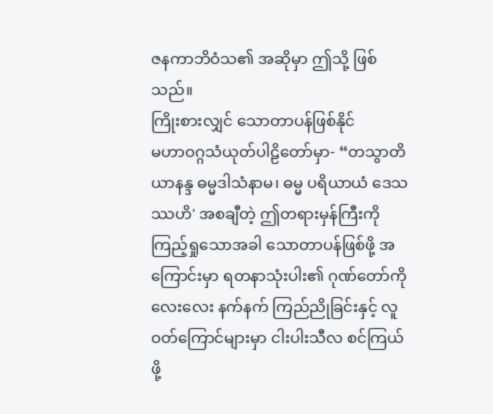ဇနကာဘိဝံသ၏ အဆိုမှာ ဤသို့ ဖြစ်သည်။
ကြိုးစားလျှင် သောတာပန်ဖြစ်နိုင်
မဟာဝဂ္ဂသံယုတ်ပါဠိတော်မှာ- “တသွာတိယာနန္ဒ ဓမ္မဒါသံနာမ၊ ဓမ္မ ပရိယာယံ ဒေသဿဟိ' အစချီတဲ့ ဤတရားမှန်ကြီးကို ကြည့်ရှုသောအခါ သောတာပန်ဖြစ်ဖို့ အကြောင်းမှာ ရတနာသုံးပါး၏ ဂုဏ်တော်ကို လေးလေး နက်နက် ကြည်ညိုခြင်းနှင့် လူဝတ်ကြောင်များမှာ ငါးပါးသီလ စင်ကြယ်ဖို့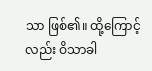သာ ဖြစ်၏။ ထို့ကြောင့်လည်း ဝိသာခါ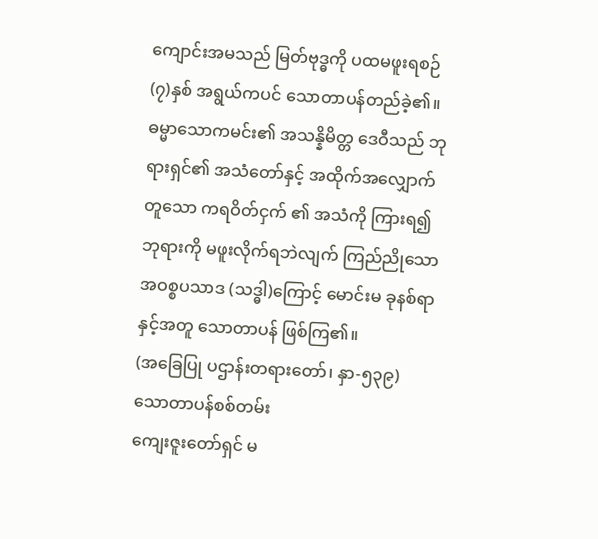ကျောင်းအမသည် မြတ်ဗုဒ္ဓကို ပထမဖူးရစဉ် (၇)နှစ် အရွယ်ကပင် သောတာပန်တည်ခဲ့၏။ ဓမ္မာသောကမင်း၏ အသန္နိမိတ္တ ဒေဝီသည် ဘုရားရှင်၏ အသံတော်နှင့် အထိုက်အလျှောက်တူသော ကရဝိတ်ငှက် ၏ အသံကို ကြားရ၍ ဘုရားကို မဖူးလိုက်ရဘဲလျက် ကြည်ညိုသော အဝစ္စပသာဒ (သဒ္ဓါ)ကြောင့် မောင်းမ ခုနစ်ရာနှင့်အတူ သောတာပန် ဖြစ်ကြ၏။
(အခြေပြု ပဌာန်းတရားတော်၊ နှာ-၅၃၉)
သောတာပန်စစ်တမ်း
ကျေးဇူးတော်ရှင် မ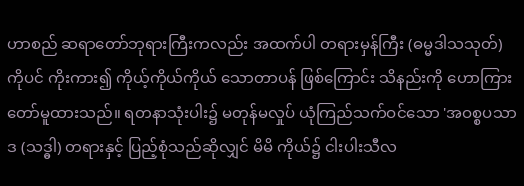ဟာစည် ဆရာတော်ဘုရားကြီးကလည်း အထက်ပါ တရားမှန်ကြီး (ဓမ္မဒါသသုတ်) ကိုပင် ကိုးကား၍ ကိုယ့်ကိုယ်ကိုယ် သောတာပန် ဖြစ်ကြောင်း သိနည်းကို ဟောကြားတော်မူထားသည်။ ရတနာသုံးပါး၌ မတုန်မလှုပ် ယုံကြည်သက်ဝင်သော 'အဝစ္စပသာဒ (သဒ္ဓါ) တရားနှင့် ပြည့်စုံသည်ဆိုလျှင် မိမိ ကိုယ်၌ ငါးပါးသီလ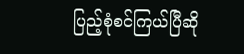ပြည့်စုံစင်ကြယ်ပြီဆို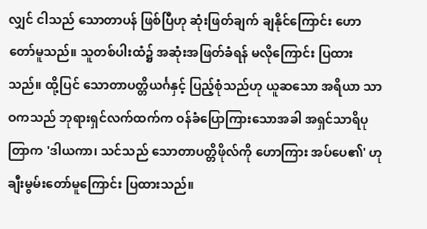လျှင် ငါသည် သောတာပန် ဖြစ်ပြီဟု ဆုံးဖြတ်ချက် ချနိုင်ကြောင်း ဟောတော်မူသည်။ သူတစ်ပါးထံ၌ အဆုံးအဖြတ်ခံရန် မလိုကြောင်း ပြထားသည်။ ထို့ပြင် သောတာပတ္တိယင်္ဂနှင့် ပြည့်စုံသည်ဟု ယူဆသော အရိယာ သာဝကသည် ဘုရားရှင်လက်ထက်က ဝန်ခံပြောကြားသောအခါ အရှင်သာရိပုတြာက 'ဒါယကာ၊ သင်သည် သောတာပတ္တိဖိုလ်ကို ဟောကြား အပ်ပေ၏' ဟု ချီးမွမ်းတော်မူကြောင်း ပြထားသည်။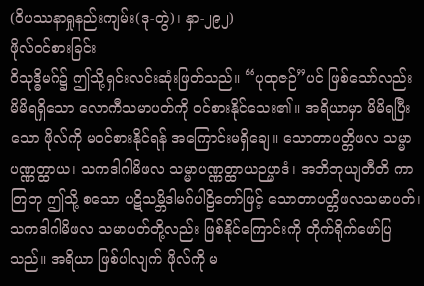(ဝိပဿနာရှုနည်းကျမ်း(ဒု-တွဲ)၊ နှာ-၂၉၂)
ဖိုလ်ဝင်စားခြင်း
ဝိသုဒ္ဓိမဂ်၌ ဤသို့ရှင်းလင်းဆုံးဖြတ်သည်။ “ပုထုဇဉ်”ပင် ဖြစ်သော်လည်း မိမိရရှိသော လောကီသမာပတ်ကို ၀င်စားနိုင်သေး၏။ အရိယာမှာ မိမိရပြီးသော ဖိုလ်ကို မဝင်စားနိုင်ရန် အကြောင်းမရှိချေ။ သောတာပတ္တိဖလ သမ္မာ ပဏ္ဏတ္ထာယ၊ သကဒါဂါမိဖလ သမ္မာပဏ္ဏတ္ထာယဉပ္ပာဒံ၊ အဘိဘုယျတီတိ ကာတြဘု ဤသို့ စသော ပဋိသမ္ဘိဒါမဂ်ပါဠိတော်ဖြင့် သောတာပတ္တိဖလသမာပတ်၊ သကဒါဂါမိဖလ သမာပတ်တို့လည်း ဖြစ်နိုင်ကြောင်းကို တိုက်ရိုက်ဖော်ပြသည်။ အရိယာ ဖြစ်ပါလျက် ဖိုလ်ကို မ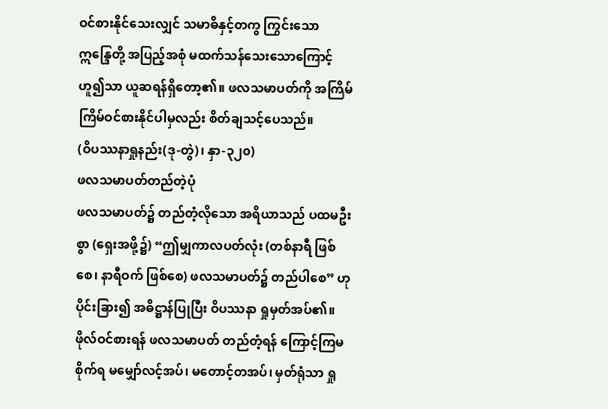ဝင်စားနိုင်သေးလျှင် သမာဓိနှင့်တကွ ကြွင်းသော ဣန္ဒြေတို့ အပြည့်အစုံ မထက်သန်သေးသောကြောင့် ဟူ၍သာ ယူဆရန်ရှိတော့၏။ ဖလသမာပတ်ကို အကြိမ်ကြိမ်ဝင်စားနိုင်ပါမှလည်း စိတ်ချသင့်ပေသည်။
(ဝိပဿနာရှုနည်း(ဒု-တွဲ)၊ နှာ-၃၂၀)
ဖလသမာပတ်တည်တဲ့ပုံ
ဖလသမာပတ်၌ တည်တံ့လိုသော အရိယာသည် ပထမဦးစွာ (ရှေးအဖို့၌) “ဤမျှကာလပတ်လုံး (တစ်နာရီ ဖြစ်စေ၊ နာရီဝက် ဖြစ်စေ) ဖလသမာပတ်၌ တည်ပါစေ” ဟု ပိုင်းခြား၍ အဓိဋ္ဌာန်ပြုပြီး ဝိပဿနာ ရှုမှတ်အပ်၏။ ဖိုလ်ဝင်စားရန် ဖလသမာပတ် တည်တံ့ရန် ကြောင့်ကြမစိုက်ရ မမျှော်လင့်အပ်၊ မတောင့်တအပ်၊ မှတ်ရုံသာ ရှု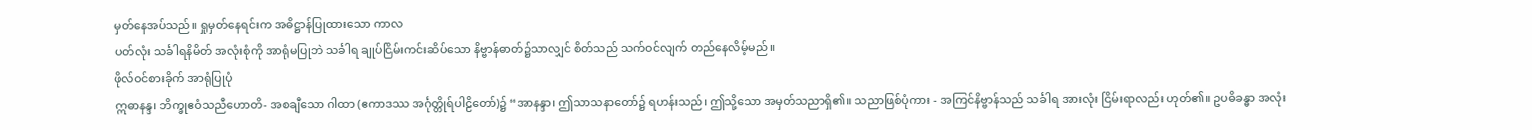မှတ်နေအပ်သည်။ ရှုမှတ်နေရင်းက အဓိဋ္ဌာန်ပြုထားသော ကာလ
ပတ်လုံး သင်္ခါရနိမိတ် အလုံးစုံကို အာရုံမပြုဘဲ သင်္ခါရ ချုပ်ငြိမ်းကင်းဆိပ်သော နိဗ္ဗာန်ဓာတ်၌သာလျှင် စိတ်သည် သက်ဝင်လျက် တည်နေလိမ့်မည်။
ဖိုလ်ဝင်စားခိုက် အာရုံပြုပုံ
ဣဓာနန္ဒ၊ ဘိက္ခုဧဝံသညီဟောတိ- အစချီသော ဂါထာ (ဧကာဒဿ အင်္ဂုတ္တိုရ်ပါဠိတော်)၌ “အာနန္ဒာ၊ ဤသာသနာတော်၌ ရဟန်းသည်၊ ဤသို့သော အမှတ်သညာရှိ၏။ သညာဖြစ်ပုံကား - အကြင်နိဗ္ဗာန်သည် သင်္ခါရ အားလုံး ငြိမ်းရာလည်း ဟုတ်၏။ ဥပဓိခန္ဓာ အလုံး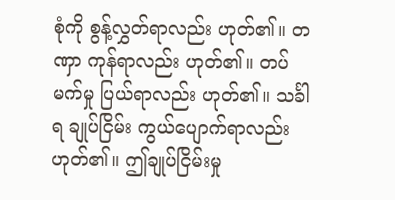စုံကို စွန့်လွှတ်ရာလည်း ဟုတ်၏။ တဏှာ ကုန်ရာလည်း ဟုတ်၏။ တပ်မက်မှု ပြယ်ရာလည်း ဟုတ်၏။ သင်္ခါရ ချုပ်ငြိမ်း ကွယ်ပျောက်ရာလည်း ဟုတ်၏။ ဤချုပ်ငြိမ်းမှု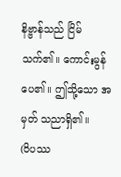နိဗ္ဗာန်သည် ငြိမ်သက်၏။ ကောင်းမွန်ပေ၏။ ဤသို့သော အမှတ် သညာရှိ၏။
(ဝိပဿ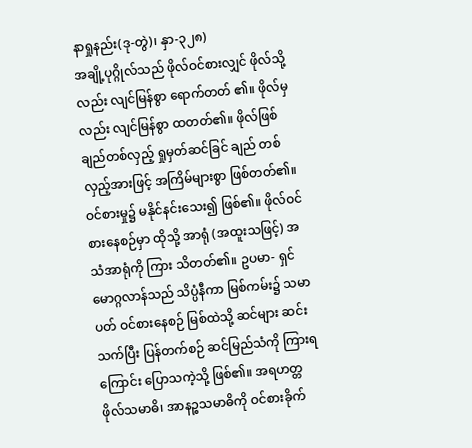နာရှုနည်း(ဒု-တွဲ)၊ နှာ-၃၂၈)
အချို့ပုဂ္ဂိုလ်သည် ဖိုလ်ဝင်စားလျှင် ဖိုလ်သို့လည်း လျင်မြန်စွာ ရောက်တတ် ၏။ ဖိုလ်မှလည်း လျင်မြန်စွာ ထတတ်၏။ ဖိုလ်ဖြစ်ချည်တစ်လှည့် ရှုမှတ်ဆင်ခြင် ချည် တစ်လှည့်အားဖြင့် အကြိမ်များစွာ ဖြစ်တတ်၏။ ဝင်စားမှု၌ မနိုင်နင်းသေး၍ ဖြစ်၏။ ဖိုလ်ဝင်စားနေစဉ်မှာ ထိုသို့ အာရုံ (အထူးသဖြင့်) အသံအာရုံကို ကြား သိတတ်၏။ ဥပမာ- ရှင်မောဂ္ဂလာန်သည် သိပ္ပံနီကာ မြစ်ကမ်း၌ သမာပတ် ဝင်စားနေစဉ် မြစ်ထဲသို့ ဆင်များ ဆင်းသက်ပြီး ပြန်တက်စဉ် ဆင်မြည်သံကို ကြားရကြောင်း ပြောသကဲ့သို့ ဖြစ်၏။ အရဟတ္တဖိုလ်သမာဓိ၊ အာနဉ္စသမာဓိကို ဝင်စားခိုက်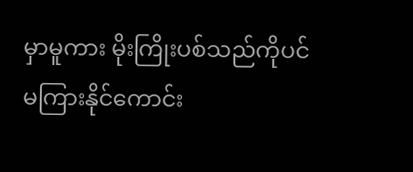မှာမူကား မိုးကြိုးပစ်သည်ကိုပင် မကြားနိုင်ကောင်း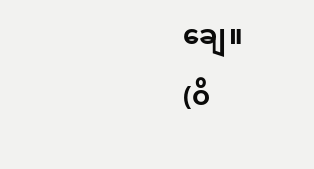ချေ။
(ဝိ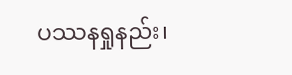ပဿနရှုနည်း၊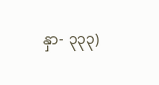နှာ- ၃၃၃)